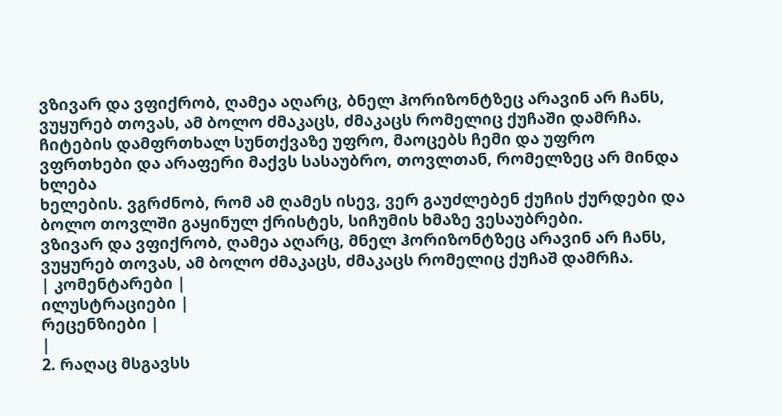ვზივარ და ვფიქრობ, ღამეა აღარც, ბნელ ჰორიზონტზეც არავინ არ ჩანს, ვუყურებ თოვას, ამ ბოლო ძმაკაცს, ძმაკაცს რომელიც ქუჩაში დამრჩა.
ჩიტების დამფრთხალ სუნთქვაზე უფრო, მაოცებს ჩემი და უფრო ვფრთხები და არაფერი მაქვს სასაუბრო, თოვლთან, რომელზეც არ მინდა ხლება
ხელების. ვგრძნობ, რომ ამ ღამეს ისევ, ვერ გაუძლებენ ქუჩის ქურდები და ბოლო თოვლში გაყინულ ქრისტეს, სიჩუმის ხმაზე ვესაუბრები.
ვზივარ და ვფიქრობ, ღამეა აღარც, მნელ ჰორიზონტზეც არავინ არ ჩანს, ვუყურებ თოვას, ამ ბოლო ძმაკაცს, ძმაკაცს რომელიც ქუჩაშ დამრჩა.
| კომენტარები |
ილუსტრაციები |
რეცენზიები |
|
2. რაღაც მსგავსს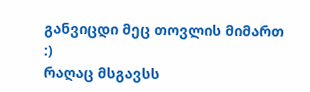განვიცდი მეც თოვლის მიმართ :)
რაღაც მსგავსს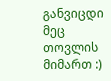განვიცდი მეც თოვლის მიმართ :)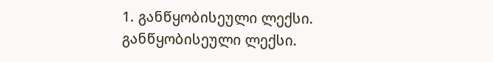1. განწყობისეული ლექსი. განწყობისეული ლექსი.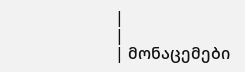|
|
| მონაცემები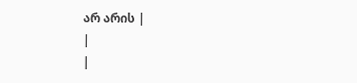არ არის |
|
|